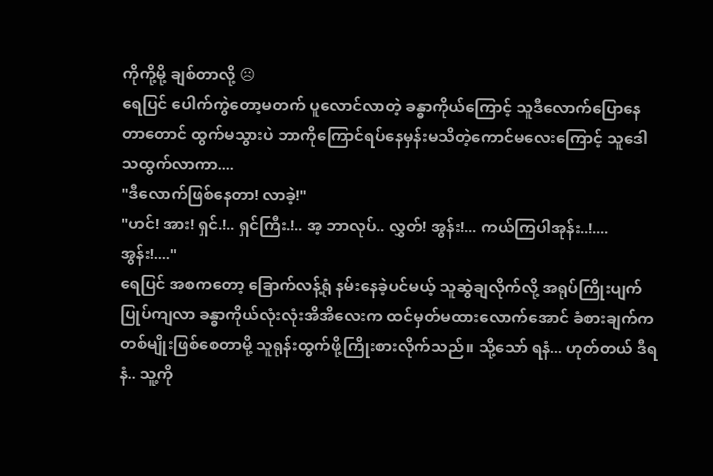ကိုကို့မို့ ချစ်တာလို့ ☹
ရေပြင် ပေါက်ကွဲတော့မတက် ပူလောင်လာတဲ့ ခန္ဓာကိုယ်ကြောင့် သူဒီလောက်ပြောနေတာတောင် ထွက်မသွားပဲ ဘာကိုကြောင်ရပ်နေမှန်းမသိတဲ့ကောင်မလေးကြောင့် သူဒေါသထွက်လာကာ....
"ဒီလောက်ဖြစ်နေတာ! လာခဲ့!"
"ဟင်! အား! ရှင်.!.. ရှင်ကြီး.!.. အ့ ဘာလုပ်.. လွှတ်! အွန်း!... ကယ်ကြပါအုန်း..!.... အွန်း!...."
ရေပြင် အစကတော့ ခြောက်လန့်ရုံ နမ်းနေခဲ့ပင်မယ့် သူဆွဲချလိုက်လို့ အရုပ်ကြိုးပျက်ပြုပ်ကျလာ ခန္ဓာကိုယ်လုံးလုံးအိအိလေးက ထင်မှတ်မထားလောက်အောင် ခံစားချက်က တစ်မျိုးဖြစ်စေတာမို့ သူရုန်းထွက်ဖို့ကြိုးစားလိုက်သည်။ သို့သော် ရနံ... ဟုတ်တယ် ဒီရနံ.. သူ့ကို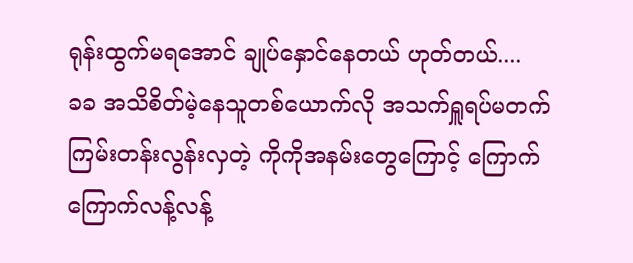ရုန်းထွက်မရအောင် ချုပ်နှောင်နေတယ် ဟုတ်တယ်....
ခခ အသိစိတ်မဲ့နေသူတစ်ယောက်လို အသက်ရှူရပ်မတက် ကြမ်းတန်းလွန်းလှတဲ့ ကိုကိုအနမ်းတွေကြောင့် ကြောက်ကြောက်လန့်လန့်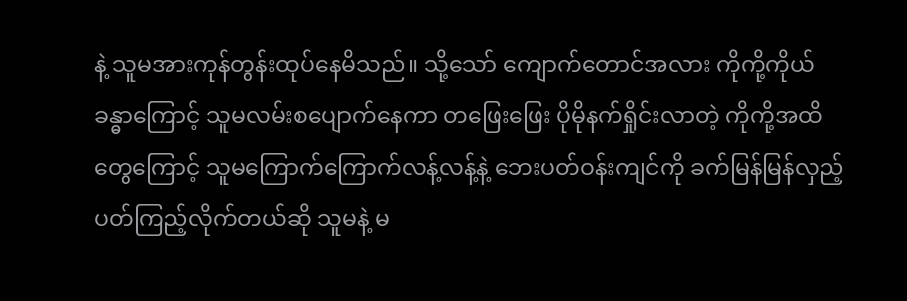နဲ့ သူမအားကုန်တွန်းထုပ်နေမိသည်။ သို့သော် ကျောက်တောင်အလား ကိုကို့ကိုယ်ခန္ဓာကြောင့် သူမလမ်းစပျောက်နေကာ တဖြေးဖြေး ပိုမိုနက်ရှိုင်းလာတဲ့ ကိုကို့အထိတွေကြောင့် သူမကြောက်ကြောက်လန့်လန့်နဲ့ ဘေးပတ်ဝန်းကျင်ကို ခက်မြန်မြန်လှည့်ပတ်ကြည့်လိုက်တယ်ဆို သူမနဲ့ မ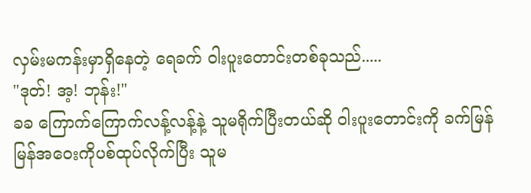လှမ်းမကန်းမှာရှိနေတဲ့ ရေခက် ဝါးပူးတောင်းတစ်ခုသည်.....
"ဒုတ်! အ့! ဘုန်း!"
ခခ ကြောက်ကြောက်လန့်လန့်နဲ့ သူမရိုက်ပြီးတယ်ဆို ဝါးပူးတောင်းကို ခက်မြန်မြန်အဝေးကိုပစ်ထုပ်လိုက်ပြီး သူမ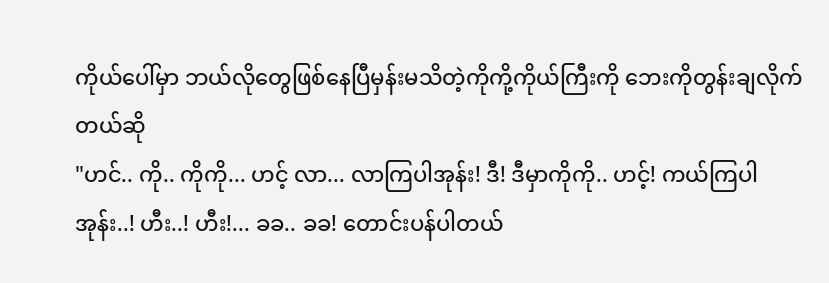ကိုယ်ပေါ်မှာ ဘယ်လိုတွေဖြစ်နေပြီမှန်းမသိတဲ့ကိုကို့ကိုယ်ကြီးကို ဘေးကိုတွန်းချလိုက်တယ်ဆို
"ဟင်.. ကို.. ကိုကို... ဟင့် လာ... လာကြပါအုန်း! ဒီ! ဒီမှာကိုကို.. ဟင့်! ကယ်ကြပါအုန်း..! ဟီး..! ဟီး!... ခခ.. ခခ! တောင်းပန်ပါတယ်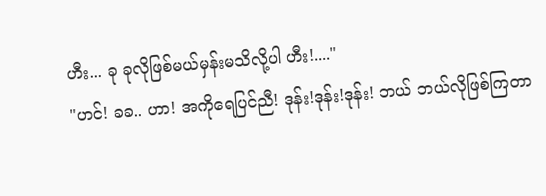ဟီး... ခု ခုလိုဖြစ်မယ်မှန်းမသိလို့ပါ ဟီး!...."
"ဟင်! ခခ.. ဟာ! အကိုရေပြင်ညီ! ဒုန်း!ဒုန်း!ဒုန်း! ဘယ် ဘယ်လိုဖြစ်ကြတာ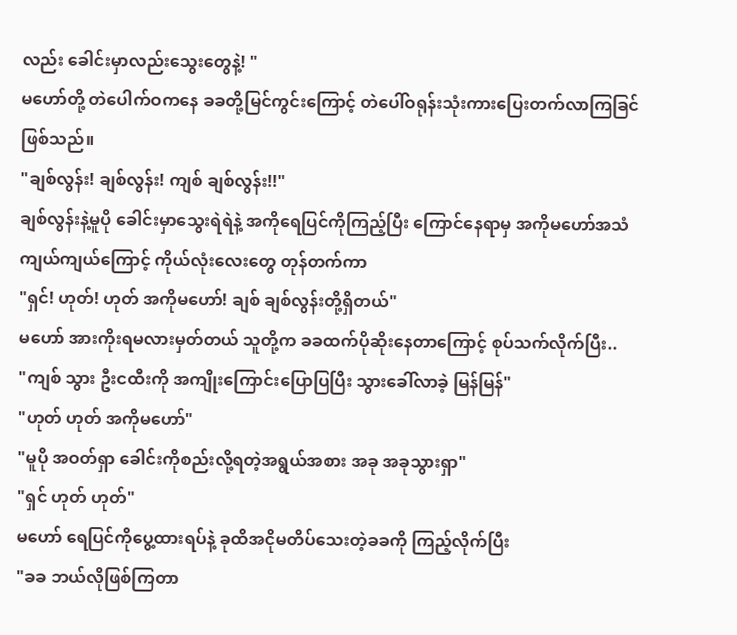လည်း ခေါင်းမှာလည်းသွေးတွေနဲ့! "
မဟော်တို့ တဲပေါက်ဝကနေ ခခတို့မြင်ကွင်းကြောင့် တဲပေါ်ဝရုန်းသုံးကားပြေးတက်လာကြခြင်ဖြစ်သည်။
"ချစ်လွန်း! ချစ်လွန်း! ကျစ် ချစ်လွန်း!!"
ချစ်လွန်းနဲ့မူပို ခေါင်းမှာသွေးရဲရဲနဲ့ အကိုရေပြင်ကိုကြည့်ပြီး ကြောင်နေရာမှ အကိုမဟော်အသံကျယ်ကျယ်ကြောင့် ကိုယ်လုံးလေးတွေ တုန်တက်ကာ
"ရှင်! ဟုတ်! ဟုတ် အကိုမဟော်! ချစ် ချစ်လွန်းတို့ရှိတယ်"
မဟော် အားကိုးရမလားမှတ်တယ် သူတို့က ခခထက်ပိုဆိုးနေတာကြောင့် စုပ်သက်လိုက်ပြီး..
"ကျစ် သွား ဦးငထီးကို အကျိုးကြောင်းပြောပြပြီး သွားခေါ်လာခဲ့ မြန်မြန်"
"ဟုတ် ဟုတ် အကိုမဟော်"
"မူပို အဝတ်ရှာ ခေါင်းကိုစည်းလို့ရတဲ့အရွယ်အစား အခု အခုသွားရှာ"
"ရှင် ဟုတ် ဟုတ်"
မဟော် ရေပြင်ကိုပွေ့ထားရပ်နဲ့ ခုထိအငိုမတိပ်သေးတဲ့ခခကို ကြည့်လိုက်ပြီး
"ခခ ဘယ်လိုဖြစ်ကြတာ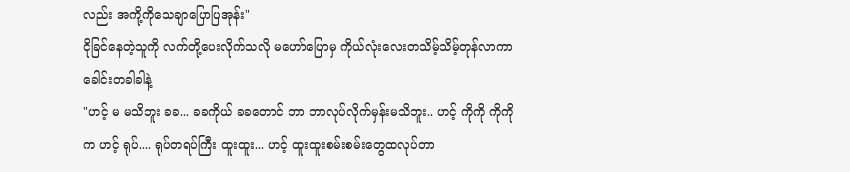လည်း အကို့ကိုသေချာပြောပြအုန်း"
ငိုခြင်နေတဲ့သူကို လက်တို့ပေးလိုက်သလို မဟော်ပြောမှ ကိုယ်လုံးလေးတသိမ့်သိမ့်တုန်လာကာ ခေါင်းတခါခါနဲ့
"ဟင့် မ မသိဘူး ခခ... ခခကိုယ် ခခတောင် ဘာ ဘာလုပ်လိုက်မှန်းမသိဘူး.. ဟင့် ကိုကို ကိုကိုက ဟင့် ရုပ်.... ရုပ်တရပ်ကြီး ထူးထူး... ဟင့် ထူးထူးစမ်းစမ်းတွေထလုပ်တာ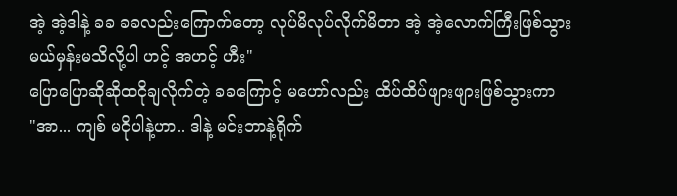အဲ့ အဲ့ဒါနဲ့ ခခ ခခလည်းကြောက်တော့ လုပ်မိလုပ်လိုက်မိတာ အဲ့ အဲ့လောက်ကြီးဖြစ်သွားမယ်မှန်းမသိလို့ပါ ဟင့် အဟင့် ဟီး"
ပြောပြောဆိုဆိုထငိုချလိုက်တဲ့ ခခကြောင့် မဟော်လည်း ထိပ်ထိပ်ဖျားဖျားဖြစ်သွားကာ
"အာ... ကျစ် မငိုပါနဲ့ဟာ.. ဒါနဲ့ မင်းဘာနဲ့ရိုက်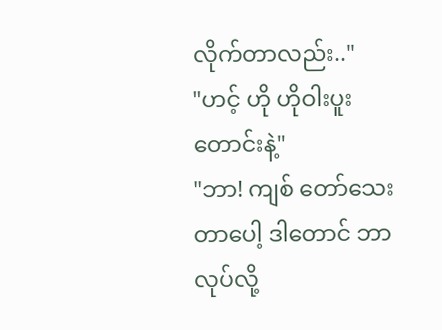လိုက်တာလည်း.."
"ဟင့် ဟို ဟိုဝါးပူးတောင်းနဲ့"
"ဘာ! ကျစ် တော်သေးတာပေါ့ ဒါတောင် ဘာလုပ်လို့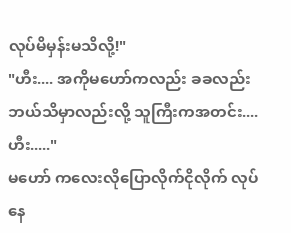လုပ်မိမှန်းမသိလို့!"
"ဟီး.... အကိုမဟော်ကလည်း ခခလည်း ဘယ်သိမှာလည်းလို့ သူကြီးကအတင်း.... ဟီး....."
မဟော် ကလေးလိုပြောလိုက်ငိုလိုက် လုပ်နေ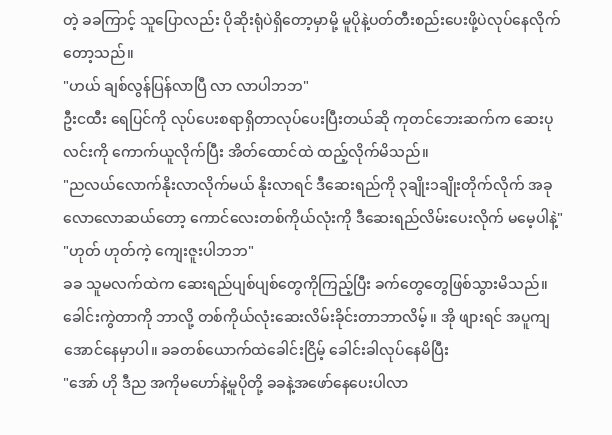တဲ့ ခခကြာင့် သူပြောလည်း ပိုဆိုးရုံပဲရှိတော့မှာမို့ မူပိုနဲ့ပတ်တီးစည်းပေးဖို့ပဲလုပ်နေလိုက်တော့သည်။
"ဟယ် ချစ်လွန်ပြန်လာပြီ လာ လာပါဘဘ"
ဦးငထီး ရေပြင်ကို လုပ်ပေးစရာရှိတာလုပ်ပေးပြီးတယ်ဆို ကုတင်ဘေးဆက်က ဆေးပုလင်းကို ကောက်ယူလိုက်ပြီး အိတ်ထောင်ထဲ ထည့်လိုက်မိသည်။
"ညလယ်လောက်နိုးလာလိုက်မယ် နိုးလာရင် ဒီဆေးရည်ကို ၃ချိုး၁ချိုးတိုက်လိုက် အခုလောလောဆယ်တော့ ကောင်လေးတစ်ကိုယ်လုံးကို ဒီဆေးရည်လိမ်းပေးလိုက် မမေ့ပါနဲ့"
"ဟုတ် ဟုတ်ကဲ့ ကျေးဇူးပါဘဘ"
ခခ သူမလက်ထဲက ဆေးရည်ပျစ်ပျစ်တွေကိုကြည့်ပြီး ခက်တွေတွေဖြစ်သွားမိသည်။ ခေါင်းကွဲတာကို ဘာလို့ တစ်ကိုယ်လုံးဆေးလိမ်းခိုင်းတာဘာလိမ့်။ အို ဖျားရင် အပူကျအောင်နေမှာပါ။ ခခတစ်ယောက်ထဲခေါင်းငြိမ့် ခေါင်းခါလုပ်နေမိပြီး
"အော် ဟို ဒီည အကိုမဟော်နဲ့မူပိုတို့ ခခနဲ့အဖော်နေပေးပါလာ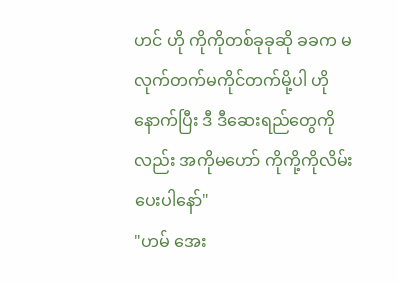ဟင် ဟို ကိုကိုတစ်ခုခုဆို ခခက မလုက်တက်မကိုင်တက်မို့ပါ ဟိုနောက်ပြီး ဒီ ဒီဆေးရည်တွေကိုလည်း အကိုမဟော် ကိုကို့ကိုလိမ်းပေးပါနော်"
"ဟမ် အေး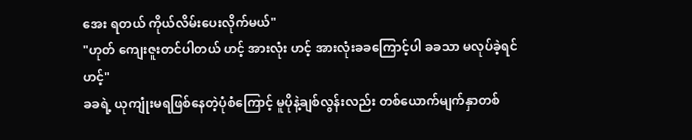အေး ရတယ် ကိုယ်လိမ်းပေးလိုက်မယ်"
"ဟုတ် ကျေးဇူးတင်ပါတယ် ဟင့် အားလုံး ဟင့် အားလုံးခခကြောင့်ပါ ခခသာ မလုပ်ခဲ့ရင် ဟင့်"
ခခရဲ့ ယုကျုံးမရဖြစ်နေတဲ့ပုံစံကြောင့် မူပိုနဲ့ချစ်လွန်းလည်း တစ်ယောက်မျက်နှာတစ်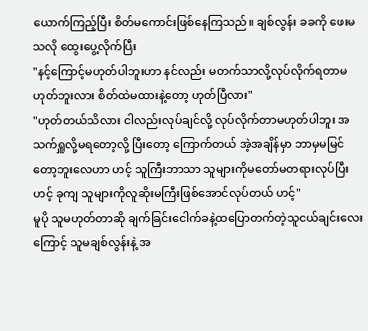ယောက်ကြည့်ပြီး စိတ်မကောင်းဖြစ်နေကြသည်။ ချစ်လွန်း ခခကို ဖေးမသလို ထွေးပွေ့လိုက်ပြီး
"နင့်ကြောင့်မဟုတ်ပါဘူးဟာ နင်လည်း မတက်သာလို့လုပ်လိုက်ရတာမဟုတ်ဘူးလား စိတ်ထဲမထားနဲ့တော့ ဟုတ်ပြီလား"
"ဟုတ်တယ်သိလား ငါလည်းလုပ်ချင်လို့ လုပ်လိုက်တာမဟုတ်ပါဘူး အသက်ရှူလို့မရတော့လို့ ပြီးတော့ ကြောက်တယ် အဲ့အချိန်မှာ ဘာမှမမြင်တော့ဘူးလေဟာ ဟင့် သူကြီးဘာသာ သူများကိုမတော်မတရားလုပ်ပြီး ဟင့် ခုကျ သူများကိုလူဆိုးမကြီးဖြစ်အောင်လုပ်တယ် ဟင့်"
မူပို သူမဟုတ်တာဆို ချက်ခြင်းငေါက်ခနဲ့ထပြောတက်တဲ့သူငယ်ချင်းလေးကြောင့် သူမချစ်လွန်းနဲ့ အ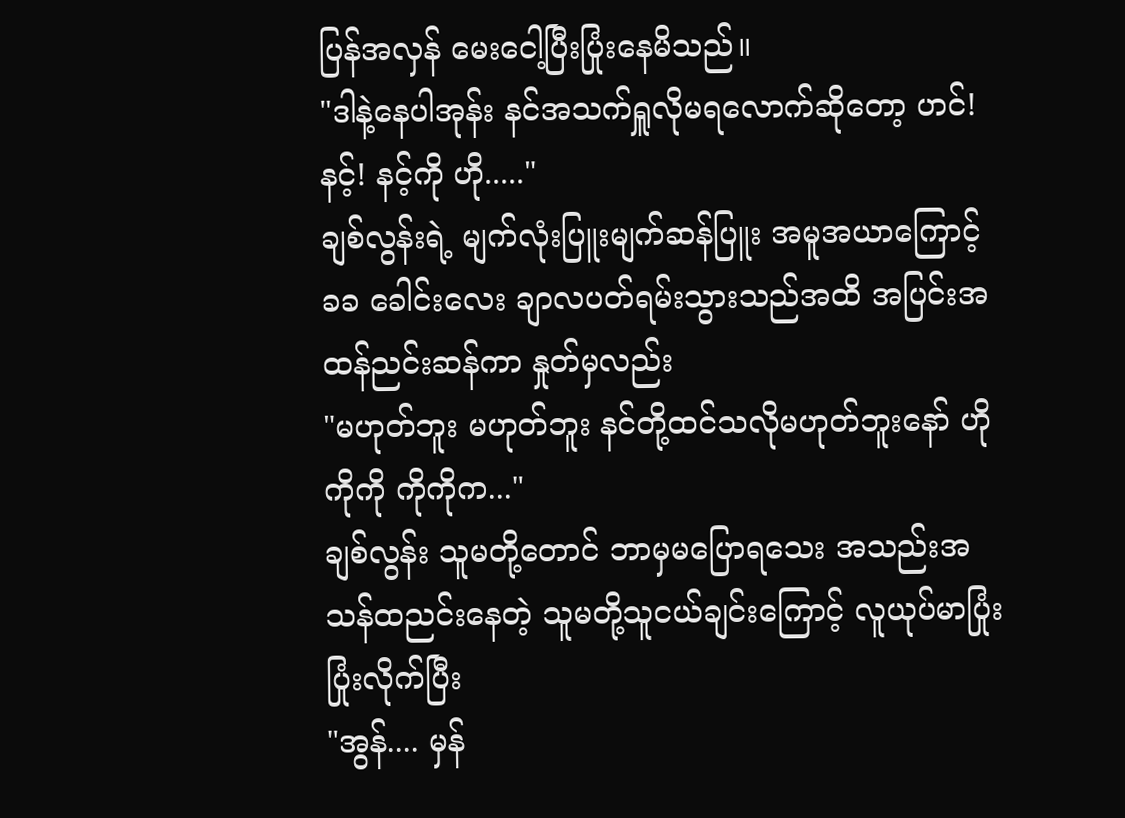ပြန်အလှန် မေးငေါ့ပြီးပြုံးနေမိသည်။
"ဒါနဲ့နေပါအုန်း နင်အသက်ရှူလိုမရလောက်ဆိုတော့ ဟင်! နင့်! နင့်ကို ဟို....."
ချစ်လွန်းရဲ့ မျက်လုံးပြူးမျက်ဆန်ပြူး အမူအယာကြောင့် ခခ ခေါင်းလေး ချာလပတ်ရမ်းသွားသည်အထိ အပြင်းအထန်ညင်းဆန်ကာ နှုတ်မှလည်း
"မဟုတ်ဘူး မဟုတ်ဘူး နင်တို့ထင်သလိုမဟုတ်ဘူးနော် ဟို ကိုကို ကိုကိုက..."
ချစ်လွန်း သူမတို့တောင် ဘာမှမပြောရသေး အသည်းအသန်ထညင်းနေတဲ့ သူမတို့သူငယ်ချင်းကြောင့် လူယုပ်မာပြုံး ပြုံးလိုက်ပြီး
"အွန်.... မှန်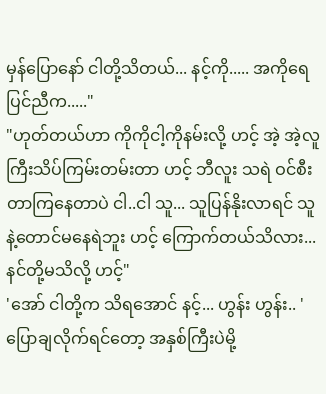မှန်ပြောနော် ငါတို့သိတယ်... နင့်ကို..... အကိုရေပြင်ညီက....."
"ဟုတ်တယ်ဟာ ကိုကိုငါ့ကိုနမ်းလို့ ဟင့် အဲ့ အဲ့လူကြီးသိပ်ကြမ်းတမ်းတာ ဟင့် ဘီလူး သရဲ ဝင်စီးတာကြနေတာပဲ ငါ..ငါ သူ... သူပြန်နိုးလာရင် သူနဲ့တောင်မနေရဲဘူး ဟင့် ကြောက်တယ်သိလား... နင်တို့မသိလို့ ဟင့်"
'အော် ငါတို့က သိရအောင် နင့်... ဟွန်း ဟွန်း.. ' ပြောချလိုက်ရင်တော့ အနှစ်ကြီးပဲမို့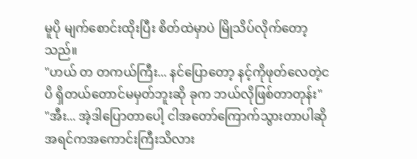မူပို မျက်စောင်းထိုးပြီး စိတ်ထဲမှာပဲ မြိုသိပ်လိုက်တော့သည်။
"ဟယ် တ တကယ်ကြီး... နင်ပြောတော့ နင့်ကိုဖုတ်လေတဲ့ငပိ ရှိတယ်တောင်မမှတ်ဘူးဆို ခုက ဘယ်လိုဖြစ်တာတုန်း"
"အီး... အဲ့ဒါပြောတာပေါ့ ငါအတော်ကြောက်သွားတာပါဆို အရင်ကအကောင်းကြီးသိလား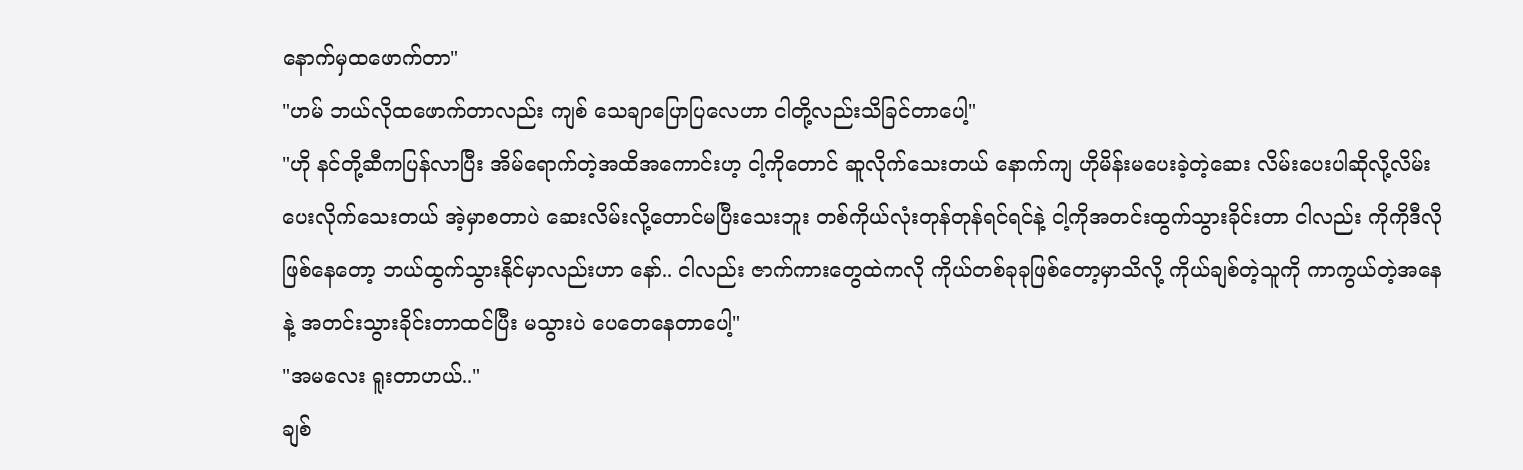နောက်မှထဖောက်တာ"
"ဟမ် ဘယ်လိုထဖောက်တာလည်း ကျစ် သေချာပြောပြလေဟာ ငါတို့လည်းသိခြင်တာပေါ့"
"ဟို နင်တို့ဆီကပြန်လာပြီး အိမ်ရောက်တဲ့အထိအကောင်းဟ့ ငါ့ကိုတောင် ဆူလိုက်သေးတယ် နောက်ကျ ဟိုမိန်းမပေးခဲ့တဲ့ဆေး လိမ်းပေးပါဆိုလို့လိမ်းပေးလိုက်သေးတယ် အဲ့မှာစတာပဲ ဆေးလိမ်းလို့တောင်မပြီးသေးဘူး တစ်ကိုယ်လုံးတုန်တုန်ရင်ရင်နဲ့ ငါ့ကိုအတင်းထွက်သွားခိုင်းတာ ငါလည်း ကိုကိုဒီလိုဖြစ်နေတော့ ဘယ်ထွက်သွားနိုင်မှာလည်းဟာ နော်.. ငါလည်း ဇာက်ကားတွေထဲကလို ကိုယ်တစ်ခုခုဖြစ်တော့မှာသိလို့ ကိုယ်ချစ်တဲ့သူကို ကာကွယ်တဲ့အနေနဲ့ အတင်းသွားခိုင်းတာထင်ပြီး မသွားပဲ ပေတေနေတာပေါ့"
"အမလေး ရူးတာဟယ်.."
ချစ်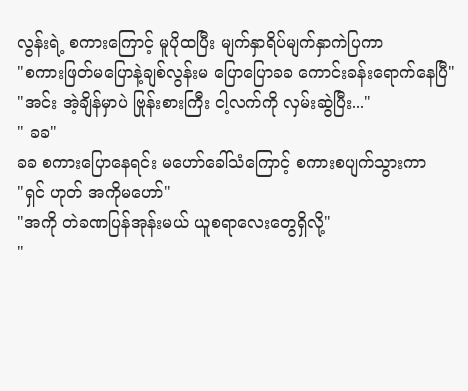လွန်းရဲ့ စကားကြောင့် မူပိုထပြီး မျက်နှာရိပ်မျက်နှာကဲပြကာ
"စကားဖြတ်မပြောနဲ့ချစ်လွန်းမ ပြောပြောခခ ကောင်းခန်းရောက်နေပြီ"
"အင်း အဲ့ချိန်မှာပဲ ဗြုန်းစားကြီး ငါ့လက်ကို လှမ်းဆွဲပြီး..."
" ခခ"
ခခ စကားပြောနေရင်း မဟော်ခေါ်သံကြောင့် စကားစပျက်သွားကာ
"ရှင် ဟုတ် အကိုမဟော်"
"အကို တဲခဏပြန်အုန်းမယ် ယူစရာလေးတွေရှိလို့"
"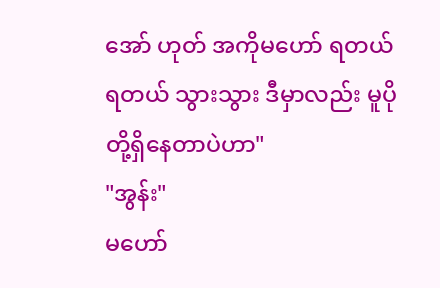အော် ဟုတ် အကိုမဟော် ရတယ် ရတယ် သွားသွား ဒီမှာလည်း မူပိုတို့ရှိနေတာပဲဟာ"
"အွန်း"
မဟော်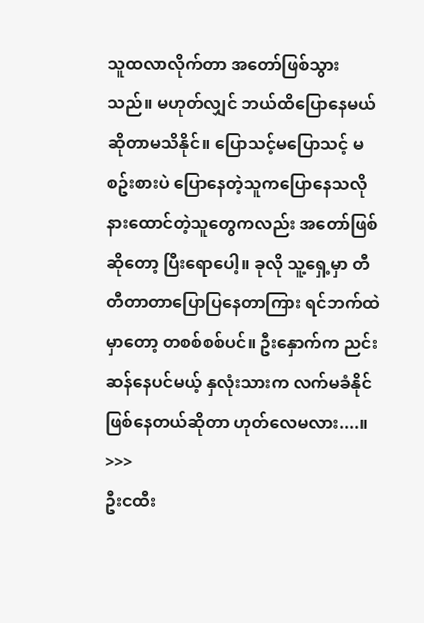သူထလာလိုက်တာ အတော်ဖြစ်သွားသည်။ မဟုတ်လျှင် ဘယ်ထိပြောနေမယ်ဆိုတာမသိနိုင်။ ပြောသင့်မပြောသင့် မစဥ်းစားပဲ ပြောနေတဲ့သူကပြောနေသလို နားထောင်တဲ့သူတွေကလည်း အတော်ဖြစ်ဆိုတော့ ပြီးရောပေါ့။ ခုလို သူ့ရှေ့မှာ တီတီတာတာပြောပြနေတာကြား ရင်ဘက်ထဲမှာတော့ တစစ်စစ်ပင်။ ဦးနှောက်က ညင်းဆန်နေပင်မယ့် နှလုံးသားက လက်မခံနိုင်ဖြစ်နေတယ်ဆိုတာ ဟုတ်လေမလား....။
>>>
ဦးငထီး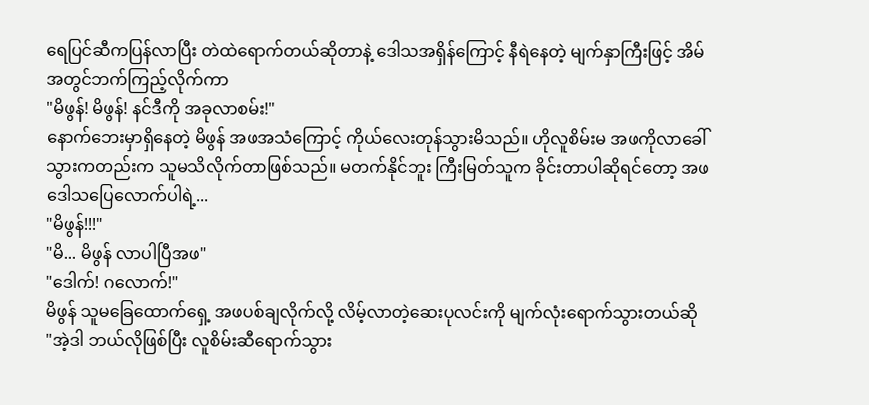ရေပြင်ဆီကပြန်လာပြီး တဲထဲရောက်တယ်ဆိုတာနဲ့ ဒေါသအရှိန်ကြောင့် နီရဲနေတဲ့ မျက်နှာကြီးဖြင့် အိမ်အတွင်ဘက်ကြည့်လိုက်ကာ
"မိဖွန်! မိဖွန်! နင်ဒီကို အခုလာစမ်း!"
နောက်ဘေးမှာရှိနေတဲ့ မိဖွန် အဖအသံကြောင့် ကိုယ်လေးတုန်သွားမိသည်။ ဟိုလူစိမ်းမ အဖကိုလာခေါ်သွားကတည်းက သူမသိလိုက်တာဖြစ်သည်။ မတက်နိုင်ဘူး ကြီးမြတ်သူက ခိုင်းတာပါဆိုရင်တော့ အဖဒေါသပြေလောက်ပါရဲ့...
"မိဖွန်!!!"
"မိ... မိဖွန် လာပါပြီအဖ"
"ဒေါက်! ဂလောက်!"
မိဖွန် သူမခြေထောက်ရှေ့ အဖပစ်ချလိုက်လို့ လိမ့်လာတဲ့ဆေးပုလင်းကို မျက်လုံးရောက်သွားတယ်ဆို
"အဲ့ဒါ ဘယ်လိုဖြစ်ပြီး လူစိမ်းဆီရောက်သွား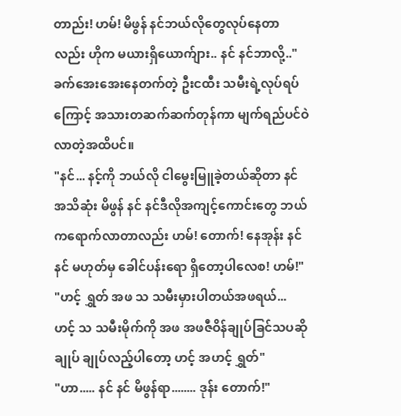တာည်း! ဟမ်! မိဖွန် နင်ဘယ်လိုတွေလုပ်နေတာလည်း ဟိုက မယားရှိယောက်ျား.. နင် နင်ဘာလို့.."
ခက်အေးအေးနေတက်တဲ့ ဦးငထီး သမီးရဲ့လုပ်ရပ်ကြောင့် အသားတဆက်ဆက်တုန်ကာ မျက်ရည်ပင်ဝဲလာတဲ့အထိပင်။
"နင်... နင့်ကို ဘယ်လို ငါမွေးမြူခဲ့တယ်ဆိုတာ နင်အသိဆုံး မိဖွန် နင် နင်ဒီလိုအကျင့်ကောင်းတွေ ဘယ်ကရောက်လာတာလည်း ဟမ်! တောက်! နေအုန်း နင် နင် မဟုတ်မှ ခေါင်ပန်းရော ရှိတော့ပါလေစ! ဟမ်!"
"ဟင့် ရွှတ် အဖ သ သမီးမှားပါတယ်အဖရယ်... ဟင့် သ သမီးမိုက်ကို အဖ အဖဇီဝိန်ချုပ်ခြင်သပဆို ချုပ် ချုပ်လည့်ပါတော့ ဟင့် အဟင့် ရွှတ်"
"ဟာ..... နင် နင် မိဖွန်ရာ........ ဒုန်း တောက်!"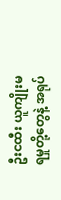ဦးငထီး ယူကျိုးမရမှုတို့တွေနဲ့ အရုပ်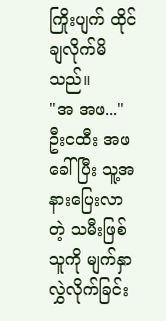ကြိုးပျက် ထိုင်ချလိုက်မိသည်။
"အ အဖ..."
ဦးငထီး အဖခေါ်ပြီး သူ့အနားပြေးလာတဲ့ သမီးဖြစ်သူကို မျက်နှာလွှဲလိုက်ခြင်း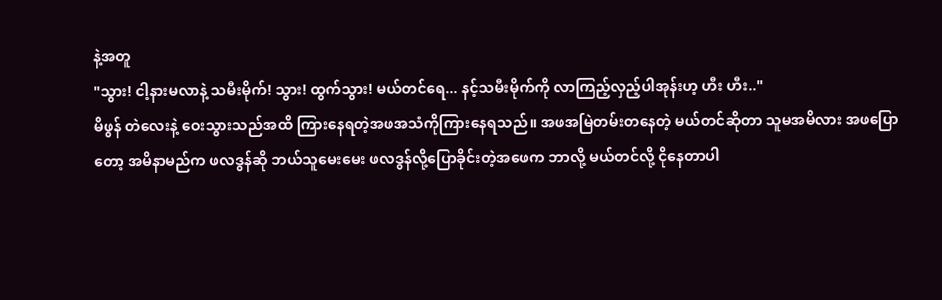နဲ့အတူ
"သွား! ငါ့နားမလာနဲ့ သမီးမိုက်! သွား! ထွက်သွား! မယ်တင်ရေ... နင့်သမီးမိုက်ကို လာကြည့်လှည့်ပါအုန်းဟ့ ဟီး ဟီး.."
မိဖွန် တဲလေးနဲ့ ဝေးသွားသည်အထိ ကြားနေရတဲ့အဖအသံကိုကြားနေရသည်။ အဖအမြဲတမ်းတနေတဲ့ မယ်တင်ဆိုတာ သူမအမိလား အဖပြောတော့ အမိနာမည်က ဖလဒွန်ဆို ဘယ်သူမေးမေး ဖလဒွန်လို့ပြောခိုင်းတဲ့အဖေက ဘာလို့ မယ်တင်လို့ ငိုနေတာပါ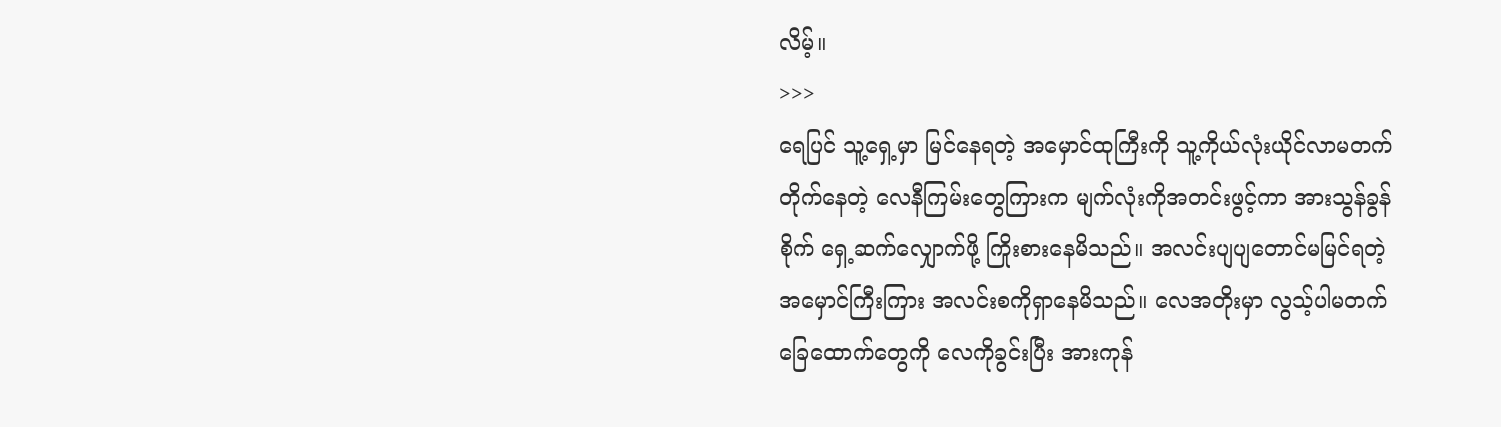လိမ့်။
>>>
ရေပြင် သူ့ရှေ့မှာ မြင်နေရတဲ့ အမှောင်ထုကြီးကို သူ့ကိုယ်လုံးယိုင်လာမတက်တိုက်နေတဲ့ လေနီကြမ်းတွေကြားက မျက်လုံးကိုအတင်းဖွင့်ကာ အားသွန်ခွန်စိုက် ရှေ့ဆက်လျှောက်ဖို့ ကြိုးစားနေမိသည်။ အလင်းပျပျတောင်မမြင်ရတဲ့ အမှောင်ကြီးကြား အလင်းစကိုရှာနေမိသည်။ လေအတိုးမှာ လွသ့်ပါမတက်ခြေထောက်တွေကို လေကိုခွင်းပြီး အားကုန်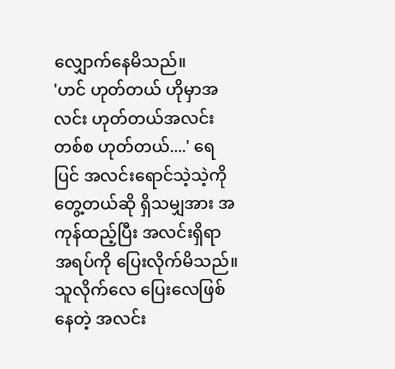လျှောက်နေမိသည်။
'ဟင် ဟုတ်တယ် ဟိုမှာအလင်း ဟုတ်တယ်အလင်းတစ်စ ဟုတ်တယ်....' ရေပြင် အလင်းရောင်သဲ့သဲ့ကိုတွေ့တယ်ဆို ရှိသမျှအား အကုန်ထည့်ပြီး အလင်းရှိရာအရပ်ကို ပြေးလိုက်မိသည်။ သူလိုက်လေ ပြေးလေဖြစ်နေတဲ့ အလင်း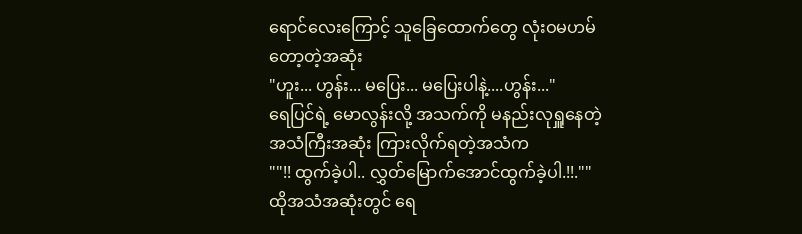ရောင်လေးကြောင့် သူခြေထောက်တွေ လုံးဝမဟမ်တော့တဲ့အဆုံး
"ဟူး... ဟွန်း... မပြေး... မပြေးပါနဲ့....ဟွန်း..."
ရေပြင်ရဲ့ မောလွန်းလို့ အသက်ကို မနည်းလုရှူနေတဲ့အသံကြီးအဆုံး ကြားလိုက်ရတဲ့အသံက
""!! ထွက်ခဲ့ပါ.. လွှတ်မြောက်အောင်ထွက်ခဲ့ပါ.!!.""
ထိုအသံအဆုံးတွင် ရေ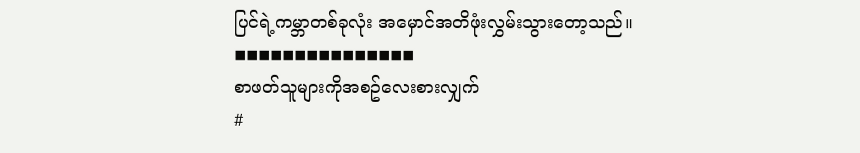ပြင်ရဲ့ကမ္ဘာတစ်ခုလုံး အမှောင်အတိဖုံးလွှမ်းသွားတော့သည်။
◾◾◾◾◾◾◾◾◾◾◾◾◾◾◾
စာဖတ်သူများကိုအစဥ်လေးစားလျှက်
#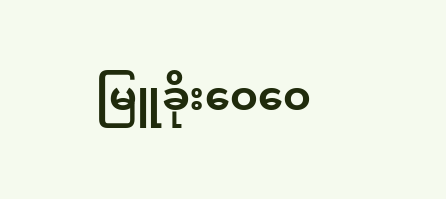မြူခိုးဝေဝေ